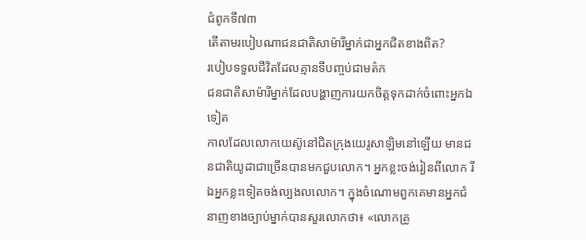ជំពូកទី៧៣
តើតាមរបៀបណាជនជាតិសាម៉ារីម្នាក់ជាអ្នកជិតខាងពិត?
របៀបទទួលជីវិតដែលគ្មានទីបញ្ចប់ជាមត៌ក
ជនជាតិសាម៉ារីម្នាក់ដែលបង្ហាញការយកចិត្តទុកដាក់ចំពោះអ្នកឯទៀត
កាលដែលលោកយេស៊ូនៅជិតក្រុងយេរូសាឡិមនៅឡើយ មានជនជាតិយូដាជាច្រើនបានមកជួបលោក។ អ្នកខ្លះចង់រៀនពីលោក រីឯអ្នកខ្លះទៀតចង់ល្បងលលោក។ ក្នុងចំណោមពួកគេមានអ្នកជំនាញខាងច្បាប់ម្នាក់បានសួរលោកថា៖ «លោកគ្រូ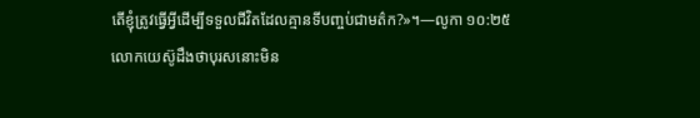តើខ្ញុំត្រូវធ្វើអ្វីដើម្បីទទួលជីវិតដែលគ្មានទីបញ្ចប់ជាមត៌ក?»។—លូកា ១០:២៥
លោកយេស៊ូដឹងថាបុរសនោះមិន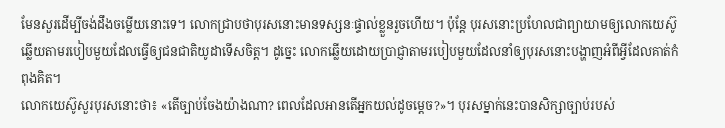មែនសួរដើម្បីចង់ដឹងចម្លើយនោះទេ។ លោកជ្រាបថាបុរសនោះមានទស្សនៈផ្ទាល់ខ្លួនរួចហើយ។ ប៉ុន្តែ បុរសនោះប្រហែលជាព្យាយាមឲ្យលោកយេស៊ូឆ្លើយតាមរបៀបមួយដែលធ្វើឲ្យជនជាតិយូដាទើសចិត្ត។ ដូច្នេះ លោកឆ្លើយដោយប្រាជ្ញាតាមរបៀបមួយដែលនាំឲ្យបុរសនោះបង្ហាញអំពីអ្វីដែលគាត់កំពុងគិត។
លោកយេស៊ូសួរបុរសនោះថា៖ «តើច្បាប់ចែងយ៉ាងណា? ពេលដែលអានតើអ្នកយល់ដូចម្ដេច?»។ បុរសម្នាក់នេះបានសិក្សាច្បាប់របស់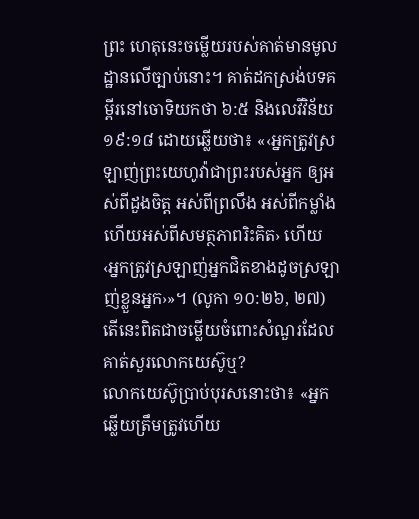ព្រះ ហេតុនេះចម្លើយរបស់គាត់មានមូលដ្ឋានលើច្បាប់នោះ។ គាត់ដកស្រង់បទគម្ពីរនៅចោទិយកថា ៦:៥ និងលេវីវិន័យ ១៩:១៨ ដោយឆ្លើយថា៖ «‹អ្នកត្រូវស្រឡាញ់ព្រះយេហូវ៉ាជាព្រះរបស់អ្នក ឲ្យអស់ពីដួងចិត្ត អស់ពីព្រលឹង អស់ពីកម្លាំង ហើយអស់ពីសមត្ថភាពរិះគិត› ហើយ ‹អ្នកត្រូវស្រឡាញ់អ្នកជិតខាងដូចស្រឡាញ់ខ្លួនអ្នក›»។ (លូកា ១០:២៦, ២៧) តើនេះពិតជាចម្លើយចំពោះសំណួរដែលគាត់សួរលោកយេស៊ូឬ?
លោកយេស៊ូប្រាប់បុរសនោះថា៖ «អ្នកឆ្លើយត្រឹមត្រូវហើយ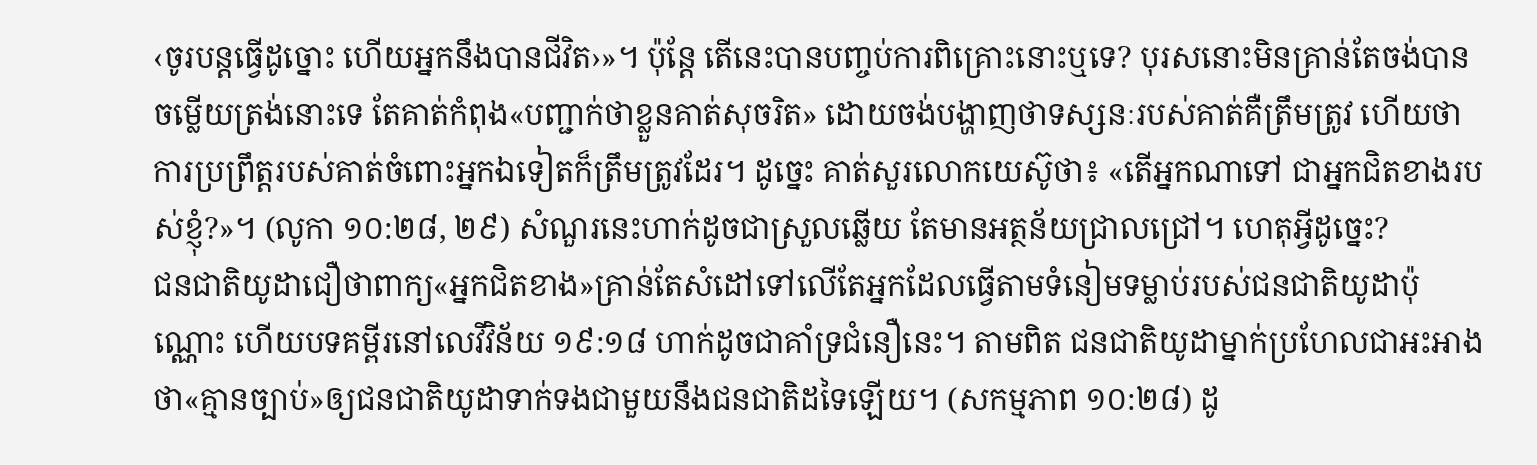‹ចូរបន្តធ្វើដូច្នោះ ហើយអ្នកនឹងបានជីវិត›»។ ប៉ុន្តែ តើនេះបានបញ្ចប់ការពិគ្រោះនោះឬទេ? បុរសនោះមិនគ្រាន់តែចង់បានចម្លើយត្រង់នោះទេ តែគាត់កំពុង«បញ្ជាក់ថាខ្លួនគាត់សុចរិត» ដោយចង់បង្ហាញថាទស្សនៈរបស់គាត់គឺត្រឹមត្រូវ ហើយថាការប្រព្រឹត្តរបស់គាត់ចំពោះអ្នកឯទៀតក៏ត្រឹមត្រូវដែរ។ ដូច្នេះ គាត់សួរលោកយេស៊ូថា៖ «តើអ្នកណាទៅ ជាអ្នកជិតខាងរបស់ខ្ញុំ?»។ (លូកា ១០:២៨, ២៩) សំណួរនេះហាក់ដូចជាស្រួលឆ្លើយ តែមានអត្ថន័យជ្រាលជ្រៅ។ ហេតុអ្វីដូច្នេះ?
ជនជាតិយូដាជឿថាពាក្យ«អ្នកជិតខាង»គ្រាន់តែសំដៅទៅលើតែអ្នកដែលធ្វើតាមទំនៀមទម្លាប់របស់ជនជាតិយូដាប៉ុណ្ណោះ ហើយបទគម្ពីរនៅលេវីវិន័យ ១៩:១៨ ហាក់ដូចជាគាំទ្រជំនឿនេះ។ តាមពិត ជនជាតិយូដាម្នាក់ប្រហែលជាអះអាងថា«គ្មានច្បាប់»ឲ្យជនជាតិយូដាទាក់ទងជាមួយនឹងជនជាតិដទៃឡើយ។ (សកម្មភាព ១០:២៨) ដូ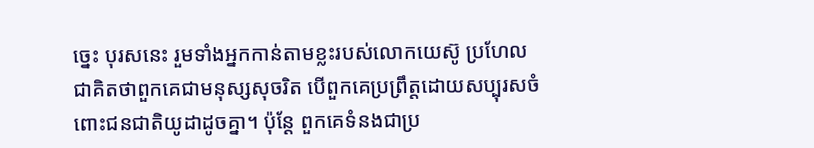ច្នេះ បុរសនេះ រួមទាំងអ្នកកាន់តាមខ្លះរបស់លោកយេស៊ូ ប្រហែលជាគិតថាពួកគេជាមនុស្សសុចរិត បើពួកគេប្រព្រឹត្តដោយសប្បុរសចំពោះជនជាតិយូដាដូចគ្នា។ ប៉ុន្តែ ពួកគេទំនងជាប្រ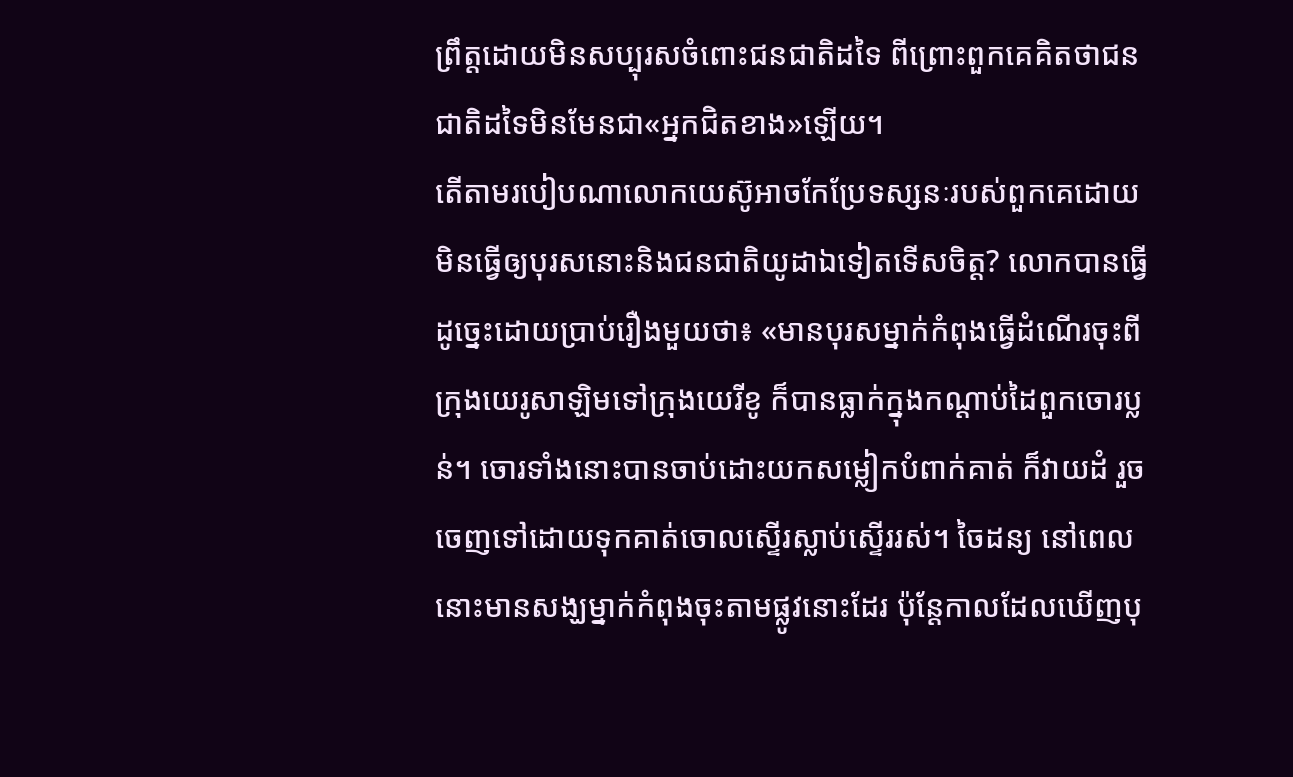ព្រឹត្តដោយមិនសប្បុរសចំពោះជនជាតិដទៃ ពីព្រោះពួកគេគិតថាជនជាតិដទៃមិនមែនជា«អ្នកជិតខាង»ឡើយ។
តើតាមរបៀបណាលោកយេស៊ូអាចកែប្រែទស្សនៈរបស់ពួកគេដោយមិនធ្វើឲ្យបុរសនោះនិងជនជាតិយូដាឯទៀតទើសចិត្ត? លោកបានធ្វើដូច្នេះដោយប្រាប់រឿងមួយថា៖ «មានបុរសម្នាក់កំពុងធ្វើដំណើរចុះពីក្រុងយេរូសាឡិមទៅក្រុងយេរីខូ ក៏បានធ្លាក់ក្នុងកណ្ដាប់ដៃពួកចោរប្លន់។ ចោរទាំងនោះបានចាប់ដោះយកសម្លៀកបំពាក់គាត់ ក៏វាយដំ រួចចេញទៅដោយទុកគាត់ចោលស្ទើរស្លាប់ស្ទើររស់។ ចៃដន្យ នៅពេលនោះមានសង្ឃម្នាក់កំពុងចុះតាមផ្លូវនោះដែរ ប៉ុន្តែកាលដែលឃើញបុ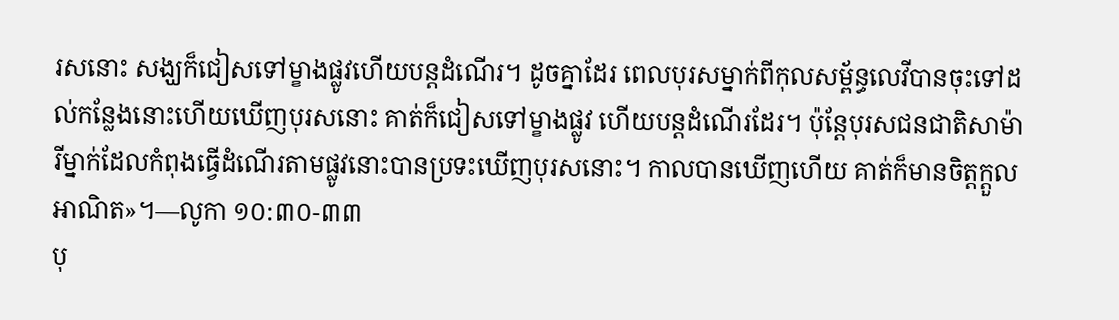រសនោះ សង្ឃក៏ជៀសទៅម្ខាងផ្លូវហើយបន្តដំណើរ។ ដូចគ្នាដែរ ពេលបុរសម្នាក់ពីកុលសម្ព័ន្ធលេវីបានចុះទៅដល់កន្លែងនោះហើយឃើញបុរសនោះ គាត់ក៏ជៀសទៅម្ខាងផ្លូវ ហើយបន្តដំណើរដែរ។ ប៉ុន្តែបុរសជនជាតិសាម៉ារីម្នាក់ដែលកំពុងធ្វើដំណើរតាមផ្លូវនោះបានប្រទះឃើញបុរសនោះ។ កាលបានឃើញហើយ គាត់ក៏មានចិត្តក្ដួលអាណិត»។—លូកា ១០:៣០-៣៣
បុ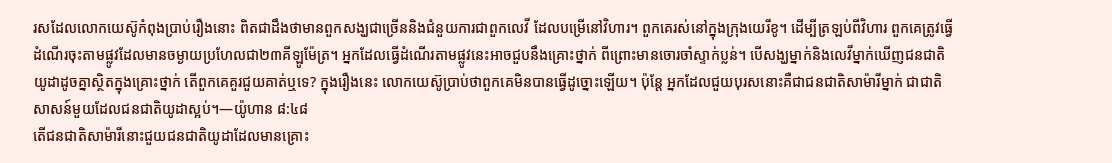រសដែលលោកយេស៊ូកំពុងប្រាប់រឿងនោះ ពិតជាដឹងថាមានពួកសង្ឃជាច្រើននិងជំនួយការជាពួកលេវី ដែលបម្រើនៅវិហារ។ ពួកគេរស់នៅក្នុងក្រុងយេរីខូ។ ដើម្បីត្រឡប់ពីវិហារ ពួកគេត្រូវធ្វើដំណើរចុះតាមផ្លូវដែលមានចម្ងាយប្រហែលជា២៣គីឡូម៉ែត្រ។ អ្នកដែលធ្វើដំណើរតាមផ្លូវនេះអាចជួបនឹងគ្រោះថ្នាក់ ពីព្រោះមានចោរចាំស្ទាក់ប្លន់។ បើសង្ឃម្នាក់និងលេវីម្នាក់ឃើញជនជាតិយូដាដូចគ្នាស្ថិតក្នុងគ្រោះថ្នាក់ តើពួកគេគួរជួយគាត់ឬទេ? ក្នុងរឿងនេះ លោកយេស៊ូប្រាប់ថាពួកគេមិនបានធ្វើដូច្នោះឡើយ។ ប៉ុន្តែ អ្នកដែលជួយបុរសនោះគឺជាជនជាតិសាម៉ារីម្នាក់ ជាជាតិសាសន៍មួយដែលជនជាតិយូដាស្អប់។—យ៉ូហាន ៨:៤៨
តើជនជាតិសាម៉ារីនោះជួយជនជាតិយូដាដែលមានគ្រោះ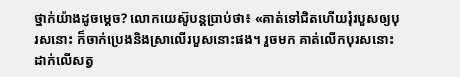ថ្នាក់យ៉ាងដូចម្ដេច? លោកយេស៊ូបន្តប្រាប់ថា៖ «គាត់ទៅជិតហើយរុំរបួសឲ្យបុរសនោះ ក៏ចាក់ប្រេងនិងស្រាលើរបួសនោះផង។ រួចមក គាត់លើកបុរសនោះដាក់លើសត្វ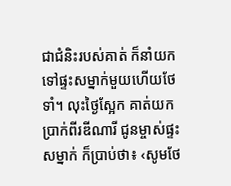ជាជំនិះរបស់គាត់ ក៏នាំយកទៅផ្ទះសម្នាក់មួយហើយថែទាំ។ លុះថ្ងៃស្អែក គាត់យកប្រាក់ពីរឌីណារី ជូនម្ចាស់ផ្ទះសម្នាក់ ក៏ប្រាប់ថា៖ ‹សូមថែ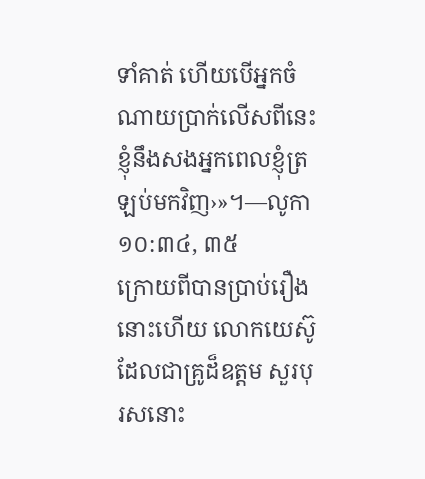ទាំគាត់ ហើយបើអ្នកចំណាយប្រាក់លើសពីនេះ ខ្ញុំនឹងសងអ្នកពេលខ្ញុំត្រឡប់មកវិញ›»។—លូកា ១០:៣៤, ៣៥
ក្រោយពីបានប្រាប់រឿងនោះហើយ លោកយេស៊ូដែលជាគ្រូដ៏ឧត្តម សួរបុរសនោះ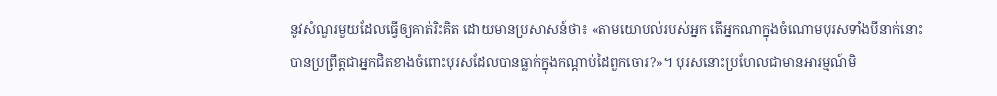នូវសំណួរមួយដែលធ្វើឲ្យគាត់រិះគិត ដោយមានប្រសាសន៍ថា៖ «តាមយោបល់របស់អ្នក តើអ្នកណាក្នុងចំណោមបុរសទាំងបីនាក់នោះបានប្រព្រឹត្តជាអ្នកជិតខាងចំពោះបុរសដែលបានធ្លាក់ក្នុងកណ្ដាប់ដៃពួកចោរ?»។ បុរសនោះប្រហែលជាមានអារម្មណ៍មិ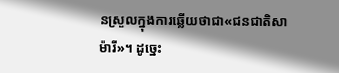នស្រួលក្នុងការឆ្លើយថាជា«ជនជាតិសាម៉ារី»។ ដូច្នេះ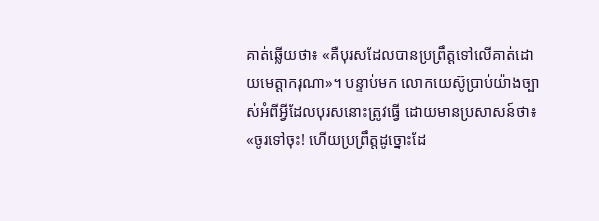គាត់ឆ្លើយថា៖ «គឺបុរសដែលបានប្រព្រឹត្តទៅលើគាត់ដោយមេត្ដាករុណា»។ បន្ទាប់មក លោកយេស៊ូប្រាប់យ៉ាងច្បាស់អំពីអ្វីដែលបុរសនោះត្រូវធ្វើ ដោយមានប្រសាសន៍ថា៖ «ចូរទៅចុះ! ហើយប្រព្រឹត្តដូច្នោះដែ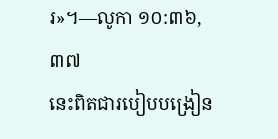រ»។—លូកា ១០:៣៦, ៣៧
នេះពិតជារបៀបបង្រៀន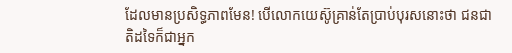ដែលមានប្រសិទ្ធភាពមែន! បើលោកយេស៊ូគ្រាន់តែប្រាប់បុរសនោះថា ជនជាតិដទៃក៏ជាអ្នក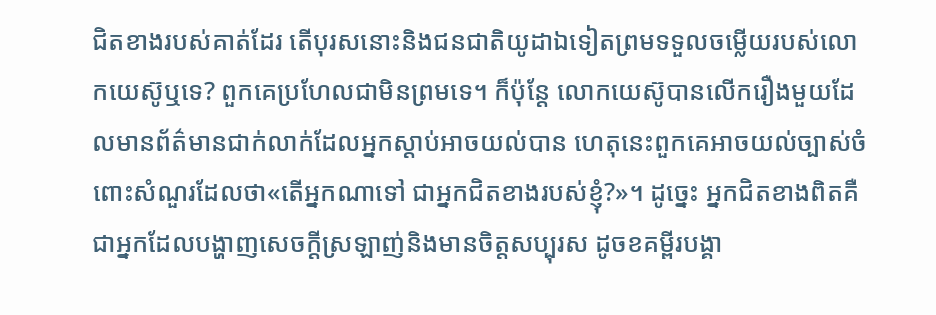ជិតខាងរបស់គាត់ដែរ តើបុរសនោះនិងជនជាតិយូដាឯទៀតព្រមទទួលចម្លើយរបស់លោកយេស៊ូឬទេ? ពួកគេប្រហែលជាមិនព្រមទេ។ ក៏ប៉ុន្តែ លោកយេស៊ូបានលើករឿងមួយដែលមានព័ត៌មានជាក់លាក់ដែលអ្នកស្ដាប់អាចយល់បាន ហេតុនេះពួកគេអាចយល់ច្បាស់ចំពោះសំណួរដែលថា«តើអ្នកណាទៅ ជាអ្នកជិតខាងរបស់ខ្ញុំ?»។ ដូច្នេះ អ្នកជិតខាងពិតគឺជាអ្នកដែលបង្ហាញសេចក្ដីស្រឡាញ់និងមានចិត្តសប្បុរស ដូចខគម្ពីរបង្គា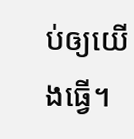ប់ឲ្យយើងធ្វើ។